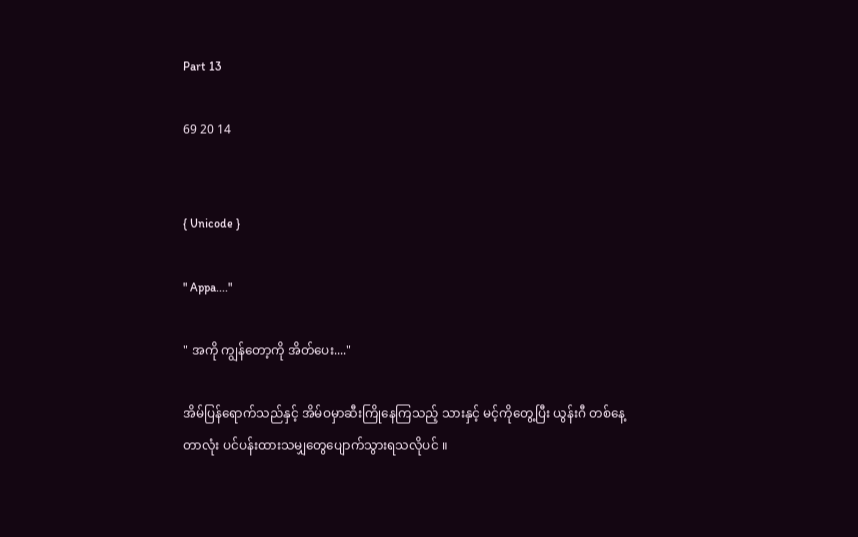Part 13

69 20 14


{ Unicode }

" Appa...."

" အကို ကျွန်တော့ကို အိတ်ပေး...."

အိမ်ပြန်ရောက်သည်နှင့် အိမ်ဝမှာဆီးကြိုနေကြသည့် သားနှင့် မင့်ကိုတွေ့ပြီး ယွန်းဂီ တစ်နေ့တာလုံး ပင်ပန်းထားသမျှတွေပျောက်သွားရသလိုပင် ။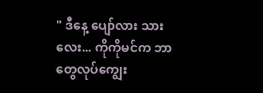" ဒီနေ့ ပျော်လား သားလေး... ကိုကိုမင်က ဘာတွေလုပ်ကျွေး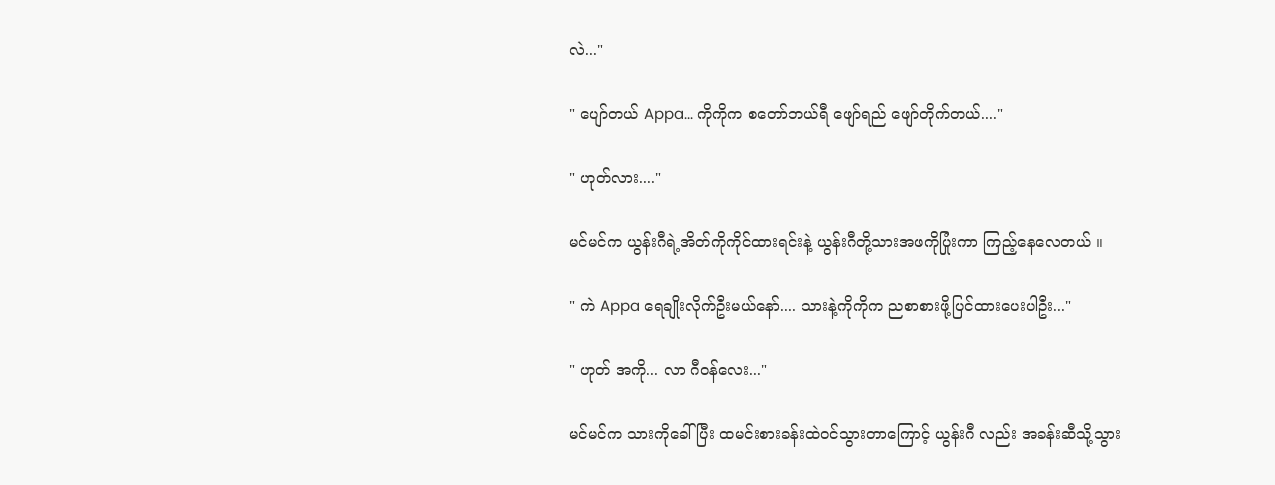လဲ..."

" ပျော်တယ် Appa... ကိုကိုက စတော်ဘယ်ရီ ဖျော်ရည် ဖျော်တိုက်တယ်...."

" ဟုတ်လား...."

မင်မင်က ယွန်းဂီရဲ့အိတ်ကိုကိုင်ထားရင်းနဲ့ ယွန်းဂီတို့သားအဖကိုပြုံးကာ ကြည့်နေလေတယ် ။

" ကဲ Appa ရေချိုးလိုက်ဦးမယ်နော်.... သားနဲ့ကိုကိုက ညစာစားဖို့ပြင်ထားပေးပါဦး..."

" ဟုတ် အကို... လာ ဂီဝန်လေး..."

မင်မင်က သားကိုခေါ်ပြီး ထမင်းစားခန်းထဲဝင်သွားတာကြောင့် ယွန်းဂီ လည်း အခန်းဆီသို့သွား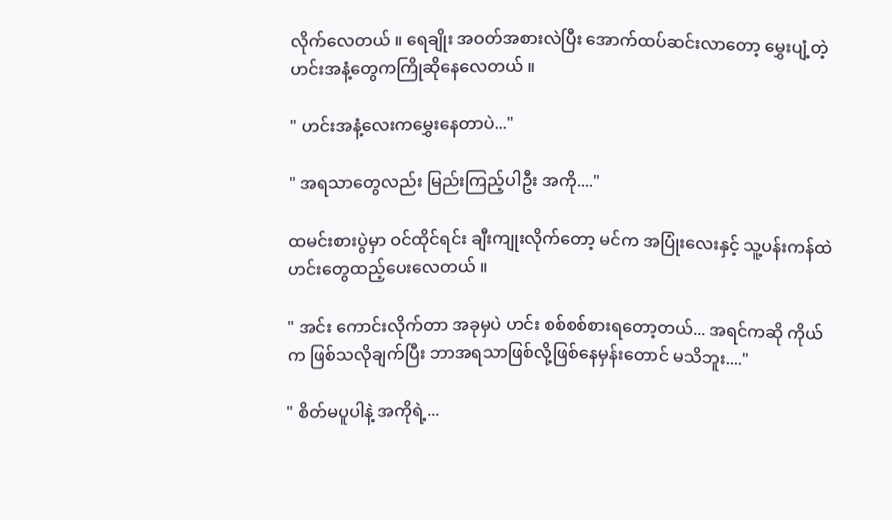လိုက်လေတယ် ။ ရေချိုး အဝတ်အစားလဲပြီး အောက်ထပ်ဆင်းလာတော့ မွှေးပျံ့တဲ့ ဟင်းအနံ့တွေကကြိုဆိုနေလေတယ် ။

" ဟင်းအနံ့လေးကမွှေးနေတာပဲ..."

" အရသာတွေလည်း မြည်းကြည့်ပါဦး အကို...."

ထမင်းစားပွဲမှာ ဝင်ထိုင်ရင်း ချီးကျုးလိုက်တော့ မင်က အပြုံးလေးနှင့် သူ့ပန်းကန်ထဲဟင်းတွေထည့်ပေးလေတယ် ။

" အင်း ကောင်းလိုက်တာ အခုမှပဲ ဟင်း စစ်စစ်စားရတော့တယ်... အရင်ကဆို ကိုယ်က ဖြစ်သလိုချက်ပြီး ဘာအရသာဖြစ်လို့ဖြစ်နေမှန်းတောင် မသိဘူး...."

" စိတ်မပူပါနဲ့ အကိုရဲ့...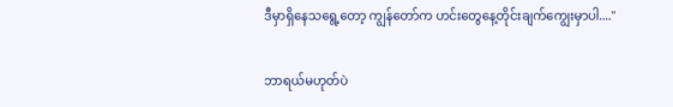ဒီမှာရှိနေသရွေ့တော့ ကျွန်တော်က ဟင်းတွေနေ့တိုင်းချက်ကျွေးမှာပါ...."

ဘာရယ်မဟုတ်ပဲ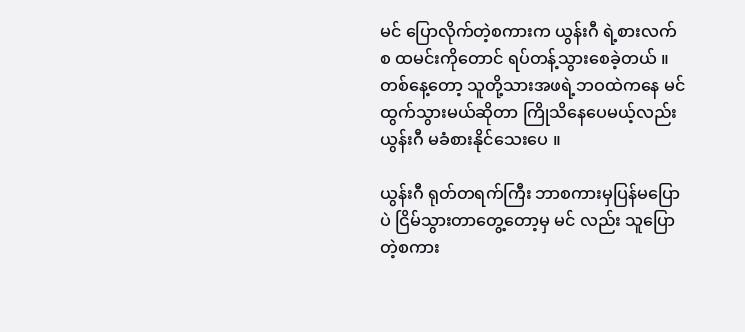မင် ပြောလိုက်တဲ့စကားက ယွန်းဂီ ရဲ့စားလက်စ ထမင်းကိုတောင် ရပ်တန့်သွားစေခဲ့တယ် ။ တစ်နေ့တော့ သူတို့သားအဖရဲ့ဘဝထဲကနေ မင် ထွက်သွားမယ်ဆိုတာ ကြိုသိနေပေမယ့်လည်း ယွန်းဂီ မခံစားနိုင်သေးပေ ။

ယွန်းဂီ ရုတ်တရက်ကြီး ဘာစကားမှပြန်မပြောပဲ ငြိမ်သွားတာတွေ့တော့မှ မင် လည်း သူပြောတဲ့စကား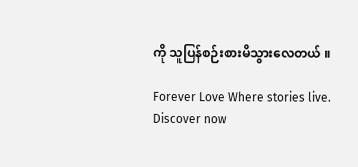ကို သူပြန်စဉ်းစားမိသွားလေတယ် ။

Forever Love Where stories live. Discover now